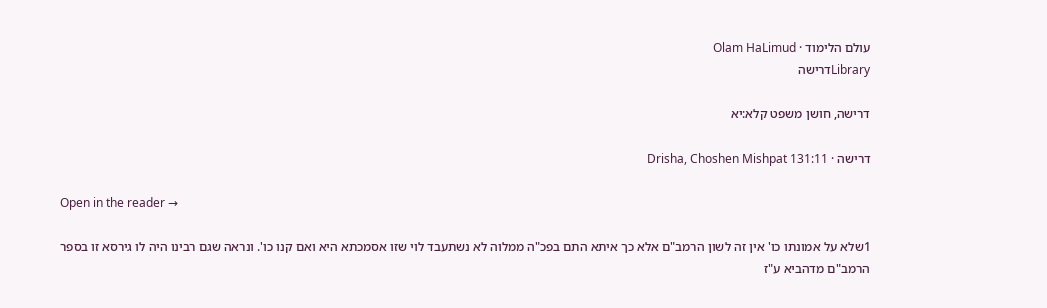עולם הלימוד · Olam HaLimud
Libraryדרישה

דרישה, חושן משפט קלא:יא

דרישה · Drisha, Choshen Mishpat 131:11

Open in the reader →

1שלא על אמונתו כו' אין זה לשון הרמב"ם אלא כך איתא התם בפכ"ה ממלוה לא נשתעבד לוי שזו אסמכתא היא ואם קנו כו'. ונראה שגם רבינו היה לו גירסא זו בספר הרמב"ם מדהביא ע"ז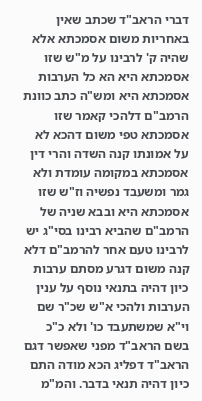דברי הראב"ד שכתב שאין באחריות משום אסמכתא אלא שהיה ק' לרבינו על מ"ש שזו אסמכתא היא הא כל הערבות אסמכתא היא ומש"ה כתב כוונת הרמב"ם דלהכי קאמר שזו אסמכתא טפי משום דהכא לא על אמונתו קנה השדה והרי דין אסמכתא במקומה עומדת ולא גמר ומשעבד נפשיה וז"ש שזו אסמכתא היא ובבא שניה של הרמב"ם שהביא רבינו בסי"ג יש לרבינו טעם אחר להרמב"ם דלא קנה משום דגרע מסתם ערבות כיון דהיה בתנאי נוסף על ענין הערבות ולהכי א"ש שכ"ר שם וי"א שמשתעבד כו' ולא כ"כ בשם הראב"ד מפני שאפשר דגם הראב"ד דפליג הכא מודה התם כיון דהיה תנאי בדבר. והמ"מ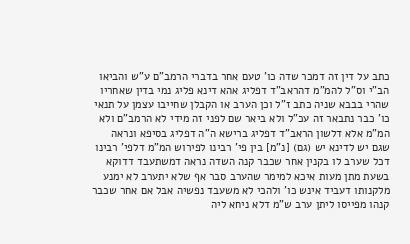כתב על דין זה דמכר שדה כו' טעם אחר בדברי הרמב"ם ע"ש והביאו הב"י וס"ל להמ"מ דהראב"ד דפליג אהא דינא פליג נמי בדין שאחריו שהרי בבבא שניה כתב ז"ל וכן הערב או הקבלן שחייבו עצמן על תנאי כו' כבר נתבאר זה עכ"ל ולא ביאר שם לפני זה מידי לא הרמב"ם ולא המ"מ אלא דלשון הראב"ד דפליג ברישא ה"ה דפליג בסיפא ונראה שגם יש לדינא יש (גם) [נ"מ] בין פי' רבינו לפירוש המ"מ דלפי' רבינו דכל שערב לו בקנין אחר שכבר קנה השדה נראה דמשתעבד דדוקא בשעת מתן מעות איכא למימר שהערב סבר אף שלא יתערב לא ימנע מלקנותו דעביד אינש כו' ולהכי לא משעבד נפשיה אבל אם אחר שכבר קנהו מפייסו ליתן ערב ש"מ דלא ניחא ליה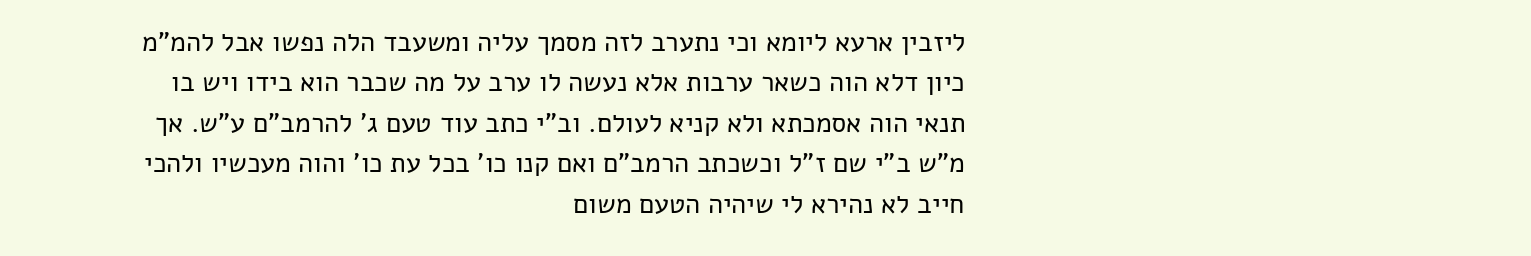ליזבין ארעא ליומא וכי נתערב לזה מסמך עליה ומשעבד הלה נפשו אבל להמ"מ כיון דלא הוה כשאר ערבות אלא נעשה לו ערב על מה שכבר הוא בידו ויש בו תנאי הוה אסמכתא ולא קניא לעולם. וב"י כתב עוד טעם ג' להרמב"ם ע"ש. אך מ"ש ב"י שם ז"ל וכשכתב הרמב"ם ואם קנו כו' בכל עת כו' והוה מעכשיו ולהכי חייב לא נהירא לי שיהיה הטעם משום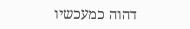דהוה כמעכשיו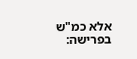אלא כמ"ש בפרישה: